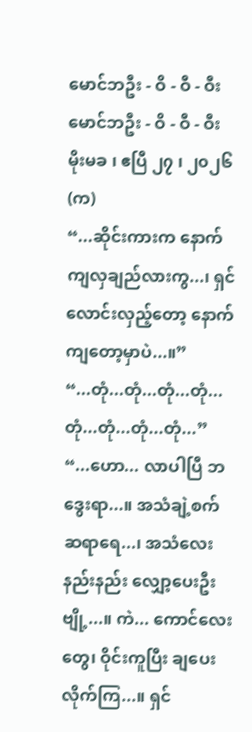မောင်ဘဦး - ဝိ - ဝီ - ဝီး
မောင်ဘဦး - ဝိ - ဝီ - ဝီး
မိုးမခ ၊ ဧပြီ ၂၇ ၊ ၂၀၂၆
(က)
“...ဆိုင်းကားက နောက်ကျလှချည်လားကွ...၊ ရှင်လောင်းလှည့်တော့ နောက်ကျတော့မှာပဲ...။”
“...တုံ...တုံ...တုံ...တုံ...တုံ...တုံ...တုံ...တုံ...”
“...ဟော... လာပါပြီ ဘဒွေးရာ...။ အသံချဲ့စက်ဆရာရေ...၊ အသံလေး နည်းနည်း လျှော့ပေးဦးဗျို့...။ ကဲ... ကောင်လေးတွေ၊ ဝိုင်းကူပြီး ချပေးလိုက်ကြ...။ ရှင်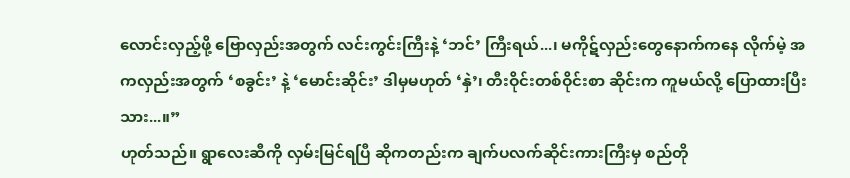လောင်းလှည့်ဖို့ ဗြောလှည်းအတွက် လင်းကွင်းကြီးနဲ့ ‘ဘင်’ ကြီးရယ်...၊ မကိုဋ်လှည်းတွေနောက်ကနေ လိုက်မဲ့ အကလှည်းအတွက် ‘စခွင်း’ နဲ့ ‘မောင်းဆိုင်း’ ဒါမှမဟုတ် ‘နှဲ’၊ တီးဝိုင်းတစ်ဝိုင်းစာ ဆိုင်းက ကူမယ်လို့ ပြောထားပြီးသား...။”
ဟုတ်သည်။ ရွာလေးဆီကို လှမ်းမြင်ရပြီ ဆိုကတည်းက ချက်ပလက်ဆိုင်းကားကြီးမှ စည်တို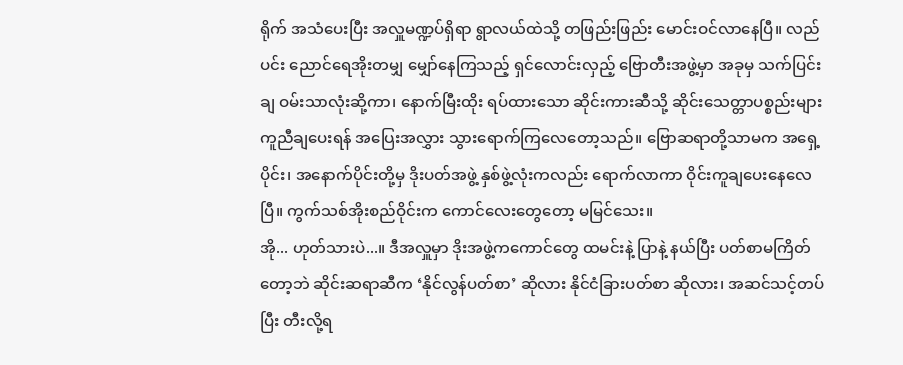ရိုက် အသံပေးပြီး အလှူမဏ္ဍပ်ရှိရာ ရွာလယ်ထဲသို့ တဖြည်းဖြည်း မောင်းဝင်လာနေပြီ။ လည်ပင်း ညောင်ရေအိုးတမျှ မျှော်နေကြသည့် ရှင်လောင်းလှည့် ဗြောတီးအဖွဲ့မှာ အခုမှ သက်ပြင်းချ ဝမ်းသာလုံးဆို့ကာ၊ နောက်မြီးထိုး ရပ်ထားသော ဆိုင်းကားဆီသို့ ဆိုင်းသေတ္တာပစ္စည်းများ ကူညီချပေးရန် အပြေးအလွှား သွားရောက်ကြလေတော့သည်။ ဗြောဆရာတို့သာမက အရှေ့ပိုင်း၊ အနောက်ပိုင်းတို့မှ ဒိုးပတ်အဖွဲ့ နှစ်ဖွဲ့လုံးကလည်း ရောက်လာကာ ဝိုင်းကူချပေးနေလေပြီ။ ကွက်သစ်အိုးစည်ဝိုင်းက ကောင်လေးတွေတော့ မမြင်သေး။
အို... ဟုတ်သားပဲ...။ ဒီအလှူမှာ ဒိုးအဖွဲ့ကကောင်တွေ ထမင်းနဲ့ ပြာနဲ့ နယ်ပြီး ပတ်စာမကြိတ်တော့ဘဲ ဆိုင်းဆရာဆီက ‘နိုင်လွန်ပတ်စာ’ ဆိုလား နိုင်ငံခြားပတ်စာ ဆိုလား၊ အဆင်သင့်တပ်ပြီး တီးလို့ရ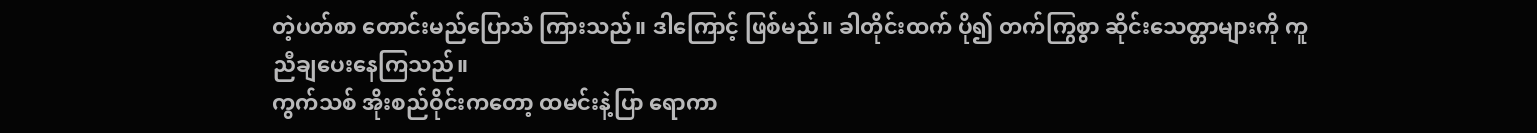တဲ့ပတ်စာ တောင်းမည်ပြောသံ ကြားသည်။ ဒါကြောင့် ဖြစ်မည်။ ခါတိုင်းထက် ပို၍ တက်ကြွစွာ ဆိုင်းသေတ္တာများကို ကူညီချပေးနေကြသည်။
ကွက်သစ် အိုးစည်ဝိုင်းကတော့ ထမင်းနဲ့ပြာ ရောကာ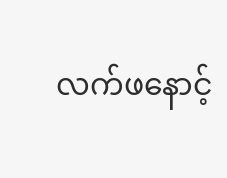လက်ဖနောင့်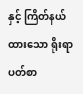နှင့် ကြိတ်နယ်ထားသော ရိုးရာပတ်စာ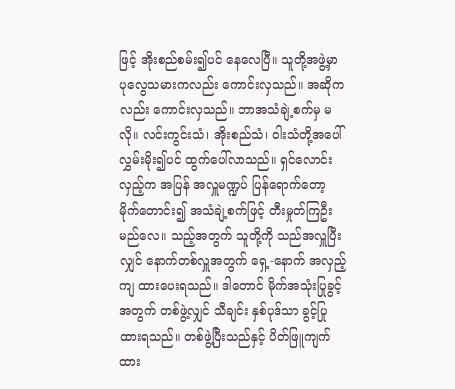ဖြင့် အိုးစည်စမ်း၍ပင် နေလေပြီ။ သူတို့အဖွဲ့မှာ ပုလွေသမားကလည်း ကောင်းလှသည်။ အဆိုကလည်း ကောင်းလှသည်။ ဘာအသံချဲ့စက်မှ မလို။ လင်းကွင်းသံ၊ အိုးစည်သံ၊ ဝါးသံတို့အပေါ် လွှမ်းမိုး၍ပင် ထွက်ပေါ်လာသည်။ ရှင်လောင်းလှည့်က အပြန် အလှူမဏ္ဍပ် ပြန်ရောက်တော့ မိုက်တောင်း၍ အသံချဲ့စက်ဖြင့် တီးမှုတ်ကြဦးမည်လေ။ သည့်အတွက် သူတို့ကို သည်အလှူပြီးလျှင် နောက်တစ်လှူအတွက် ရှေ့-နောက် အလှည့်ကျ ထားပေးရသည်။ ဒါတောင် မိုက်အသုံးပြုခွင့်အတွက် တစ်ဖွဲ့လျှင် သီချင်း နှစ်ပုဒ်သာ ခွင့်ပြုထားရသည်။ တစ်ဖွဲ့ပြီးသည်နှင့် ပိတ်ဖြူကျက်ထား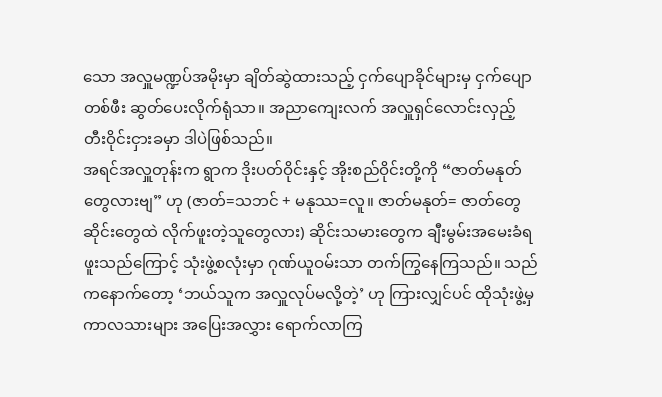သော အလှူမဏ္ဍပ်အမိုးမှာ ချိတ်ဆွဲထားသည့် ငှက်ပျောခိုင်များမှ ငှက်ပျောတစ်ဖီး ဆွတ်ပေးလိုက်ရုံသာ။ အညာကျေးလက် အလှူရှင်လောင်းလှည့် တီးဝိုင်းငှားခမှာ ဒါပဲဖြစ်သည်။
အရင်အလှူတုန်းက ရွာက ဒိုးပတ်ဝိုင်းနှင့် အိုးစည်ဝိုင်းတို့ကို “ဇာတ်မနုတ်တွေလားဗျ” ဟု (ဇာတ်=သဘင် + မနုဿ=လူ။ ဇာတ်မနုတ်= ဇာတ်တွေ ဆိုင်းတွေထဲ လိုက်ဖူးတဲ့သူတွေလား) ဆိုင်းသမားတွေက ချီးမွမ်းအမေးခံရဖူးသည်ကြောင့် သုံးဖွဲ့စလုံးမှာ ဂုဏ်ယူဝမ်းသာ တက်ကြွနေကြသည်။ သည်ကနောက်တော့ ‘ဘယ်သူက အလှူလုပ်မလို့တဲ့’ ဟု ကြားလျှင်ပင် ထိုသုံးဖွဲ့မှ ကာလသားများ အပြေးအလွှား ရောက်လာကြ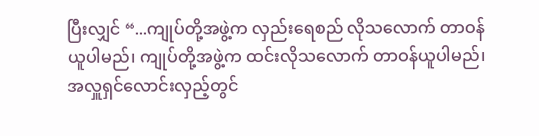ပြီးလျှင် “...ကျုပ်တို့အဖွဲ့က လှည်းရေစည် လိုသလောက် တာဝန်ယူပါမည်၊ ကျုပ်တို့အဖွဲ့က ထင်းလိုသလောက် တာဝန်ယူပါမည်၊ အလှူရှင်လောင်းလှည့်တွင်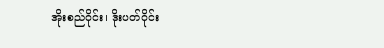အိုးစည်ဝိုင်း၊ ဒိုးပတ်ဝိုင်း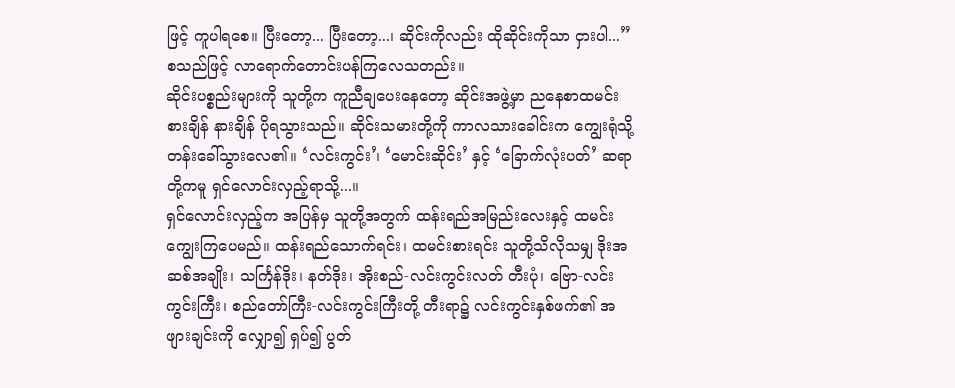ဖြင့် ကူပါရစေ။ ပြီးတော့... ပြီးတော့...၊ ဆိုင်းကိုလည်း ထိုဆိုင်းကိုသာ ငှားပါ...” စသည်ဖြင့် လာရောက်တောင်းပန်ကြလေသတည်း။
ဆိုင်းပစ္စည်းများကို သူတို့က ကူညီချပေးနေတော့ ဆိုင်းအဖွဲ့မှာ ညနေစာထမင်းစားချိန် နားချိန် ပိုရသွားသည်။ ဆိုင်းသမားတို့ကို ကာလသားခေါင်းက ကျွေးရုံသို့ တန်းခေါ်သွားလေ၏။ ‘လင်းကွင်း’၊ ‘မောင်းဆိုင်း’ နှင့် ‘ခြောက်လုံးပတ်’ ဆရာတို့ကမူ ရှင်လောင်းလှည့်ရာသို့...။
ရှင်လောင်းလှည့်က အပြန်မှ သူတို့အတွက် ထန်းရည်အမြည်းလေးနှင့် ထမင်းကျွေးကြပေမည်။ ထန်းရည်သောက်ရင်း၊ ထမင်းစားရင်း သူတို့သိလိုသမျှ ဒိုးအဆစ်အချိုး၊ သင်္ကြန်ဒိုး၊ နတ်ဒိုး၊ အိုးစည်-လင်းကွင်းလတ် တီးပုံ၊ ဗြော-လင်းကွင်းကြီး၊ စည်တော်ကြီး-လင်းကွင်းကြီးတို့ တီးရာ၌ လင်းကွင်းနှစ်ဖက်၏ အဖျားချင်းကို လျှော၍ ရှပ်၍ ပွတ်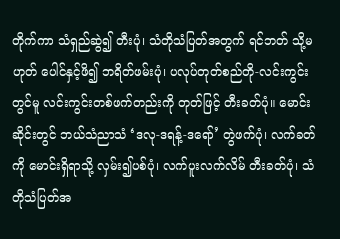တိုက်ကာ သံရှည်ဆွဲ၍ တီးပုံ၊ သံတိုသံပြတ်အတွက် ရင်ဘတ် သို့မဟုတ် ပေါင်နှင့်ဖိ၍ ဘရိတ်ဖမ်းပုံ၊ ပလုပ်တုတ်စည်တို-လင်းကွင်းတွင်မူ လင်းကွင်းတစ်ဖက်တည်းကို တုတ်ဖြင့် တီးခတ်ပုံ။ မောင်းဆိုင်းတွင် ဘယ်သံညာသံ ‘ဒလု-ဒရန့်-ဒရော်’ တွဲဖက်ပုံ၊ လက်ခတ်ကို မောင်းရှိရာသို့ လှမ်း၍ပစ်ပုံ၊ လက်ပူးလက်လိမ် တီးခတ်ပုံ၊ သံတိုသံပြတ်အ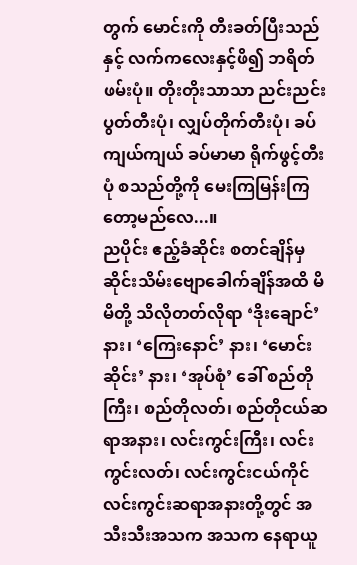တွက် မောင်းကို တီးခတ်ပြီးသည်နှင့် လက်ကလေးနှင့်ဖိ၍ ဘရိတ်ဖမ်းပုံ။ တိုးတိုးသာသာ ညင်းညင်းပွတ်တီးပုံ၊ လျှပ်တိုက်တီးပုံ၊ ခပ်ကျယ်ကျယ် ခပ်မာမာ ရိုက်ဖွင့်တီးပုံ စသည်တို့ကို မေးကြမြန်းကြတော့မည်လေ...။
ညပိုင်း ဧည့်ခံဆိုင်း စတင်ချိန်မှ ဆိုင်းသိမ်းဗျောခေါက်ချိန်အထိ မိမိတို့ သိလိုတတ်လိုရာ ‘ဒိုးချောင်’ နား၊ ‘ကြေးနောင်’ နား၊ ‘မောင်းဆိုင်း’ နား၊ ‘အုပ်စုံ’ ခေါ် စည်တိုကြီး၊ စည်တိုလတ်၊ စည်တိုငယ်ဆရာအနား၊ လင်းကွင်းကြီး၊ လင်းကွင်းလတ်၊ လင်းကွင်းငယ်ကိုင် လင်းကွင်းဆရာအနားတို့တွင် အသီးသီးအသက အသက နေရာယူ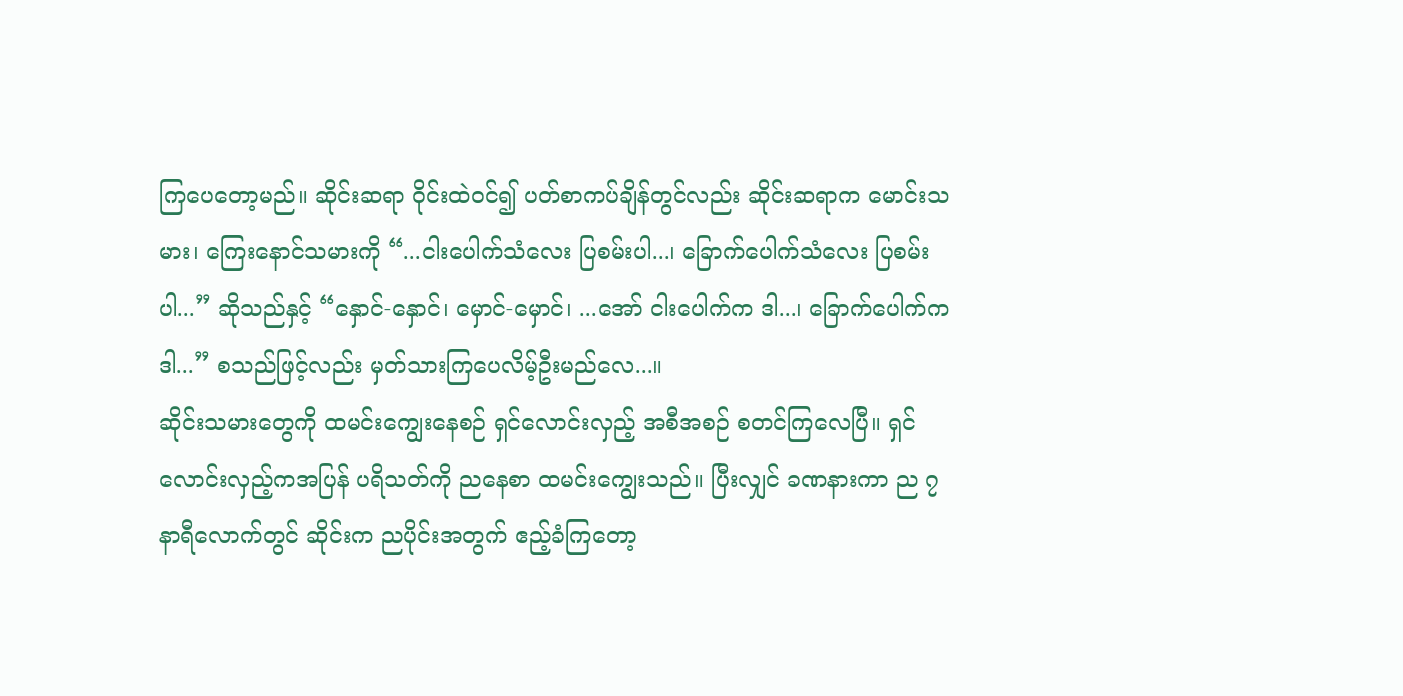ကြပေတော့မည်။ ဆိုင်းဆရာ ဝိုင်းထဲဝင်၍ ပတ်စာကပ်ချိန်တွင်လည်း ဆိုင်းဆရာက မောင်းသမား၊ ကြေးနောင်သမားကို “...ငါးပေါက်သံလေး ပြစမ်းပါ...၊ ခြောက်ပေါက်သံလေး ပြစမ်းပါ...” ဆိုသည်နှင့် “နှောင်-နှောင်၊ မှောင်-မှောင်၊ ...အော် ငါးပေါက်က ဒါ...၊ ခြောက်ပေါက်က ဒါ...” စသည်ဖြင့်လည်း မှတ်သားကြပေလိမ့်ဦးမည်လေ...။
ဆိုင်းသမားတွေကို ထမင်းကျွေးနေစဉ် ရှင်လောင်းလှည့် အစီအစဉ် စတင်ကြလေပြီ။ ရှင်လောင်းလှည့်ကအပြန် ပရိသတ်ကို ညနေစာ ထမင်းကျွေးသည်။ ပြီးလျှင် ခဏနားကာ ည ၇ နာရီလောက်တွင် ဆိုင်းက ညပိုင်းအတွက် ဧည့်ခံကြတော့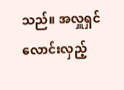သည်။ အလှူရှင်လောင်းလှည့်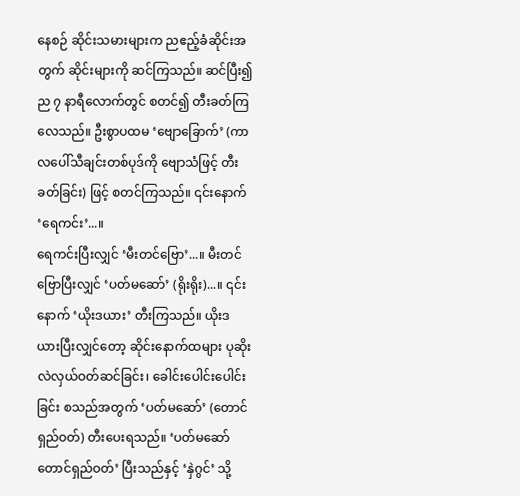နေစဉ် ဆိုင်းသမားများက ညဧည့်ခံဆိုင်းအတွက် ဆိုင်းများကို ဆင်ကြသည်။ ဆင်ပြီး၍ ည ၇ နာရီလောက်တွင် စတင်၍ တီးခတ်ကြလေသည်။ ဦးစွာပထမ ‘ဗျောခြောက်’ (ကာလပေါ်သီချင်းတစ်ပုဒ်ကို ဗျောသံဖြင့် တီးခတ်ခြင်း) ဖြင့် စတင်ကြသည်။ ၎င်းနောက် ‘ရေကင်း’...။
ရေကင်းပြီးလျှင် ‘မီးတင်ဗြော’...။ မီးတင်ဗြောပြီးလျှင် ‘ပတ်မဆော်’ (ရိုးရိုး)...။ ၎င်းနောက် ‘ယိုးဒယား’ တီးကြသည်။ ယိုးဒယားပြီးလျှင်တော့ ဆိုင်းနောက်ထများ ပုဆိုးလဲလှယ်ဝတ်ဆင်ခြင်း၊ ခေါင်းပေါင်းပေါင်းခြင်း စသည်အတွက် ‘ပတ်မဆော်’ (တောင်ရှည်ဝတ်) တီးပေးရသည်။ ‘ပတ်မဆော်တောင်ရှည်ဝတ်’ ပြီးသည်နှင့် ‘နှဲဂွင်’ သို့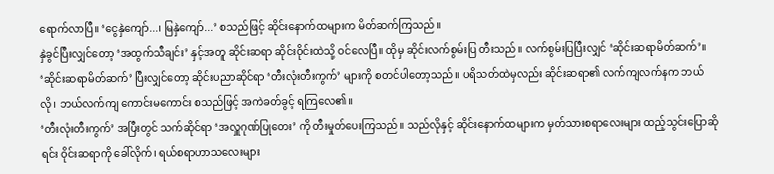ရောက်လာပြီ။ ‘ငွေနှဲကျော်...၊ မြနှဲကျော်...’ စသည်ဖြင့် ဆိုင်းနောက်ထများက မိတ်ဆက်ကြသည်။
နှဲခွင်ပြီးလျှင်တော့ ‘အထွက်သီချင်း’ နှင့်အတူ ဆိုင်းဆရာ ဆိုင်းဝိုင်းထဲသို့ ဝင်လေပြီ။ ထိုမှ ဆိုင်းလက်စွမ်းပြ တီးသည်။ လက်စွမ်းပြပြီးလျှင် ‘ဆိုင်းဆရာမိတ်ဆက်’။ ‘ဆိုင်းဆရာမိတ်ဆက်’ ပြီးလျှင်တော့ ဆိုင်းပညာဆိုင်ရာ ‘တီးလုံးတီးကွက်’ များကို စတင်ပါတော့သည်။ ပရိသတ်ထဲမှလည်း ဆိုင်းဆရာ၏ လက်ကျလက်နက ဘယ်လို၊ ဘယ်လက်ကျ ကောင်းမကောင်း စသည်ဖြင့် အကဲခတ်ခွင့် ရကြလေ၏။
‘တီးလုံးတီးကွက်’ အပြီးတွင် သက်ဆိုင်ရာ ‘အလှူဂုဏ်ပြုတေး’ ကို တီးမှုတ်ပေးကြသည်။ သည်လိုနှင့် ဆိုင်းနောက်ထများက မှတ်သားစရာလေးများ ထည့်သွင်းပြောဆိုရင်း ဝိုင်းဆရာကို ခေါ်လိုက်၊ ရယ်စရာဟာသလေးများ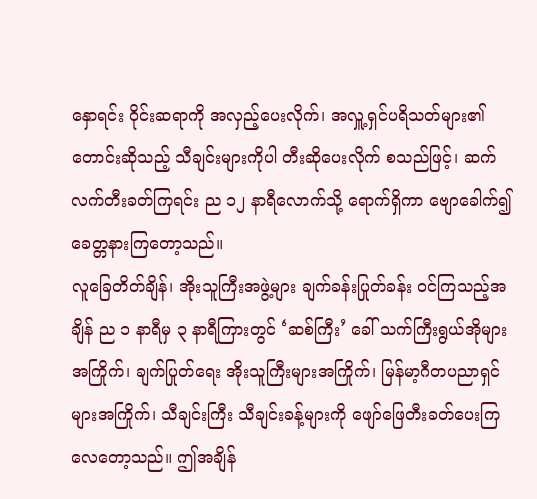နှောရင်း ဝိုင်းဆရာကို အလှည့်ပေးလိုက်၊ အလှူ့ရှင်ပရိသတ်များ၏ တောင်းဆိုသည့် သီချင်းများကိုပါ တီးဆိုပေးလိုက် စသည်ဖြင့်၊ ဆက်လက်တီးခတ်ကြရင်း ည ၁၂ နာရီလောက်သို့ ရောက်ရှိကာ ဗျောခေါက်၍ ခေတ္တနားကြတော့သည်။
လူခြေတိတ်ချိန်၊ အိုးသူကြီးအဖွဲ့များ ချက်ခန်းပြုတ်ခန်း ဝင်ကြသည့်အချိန် ည ၁ နာရီမှ ၃ နာရီကြားတွင် ‘ဆစ်ကြီး’ ခေါ် သက်ကြီးရွယ်အိုများအကြိုက်၊ ချက်ပြုတ်ရေး အိုးသူကြီးများအကြိုက်၊ မြန်မာ့ဂီတပညာရှင်များအကြိုက်၊ သီချင်းကြီး သီချင်းခန့်များကို ဖျော်ဖြေတီးခတ်ပေးကြလေတော့သည်။ ဤအချိန်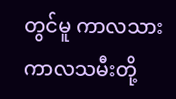တွင်မူ ကာလသား ကာလသမီးတို့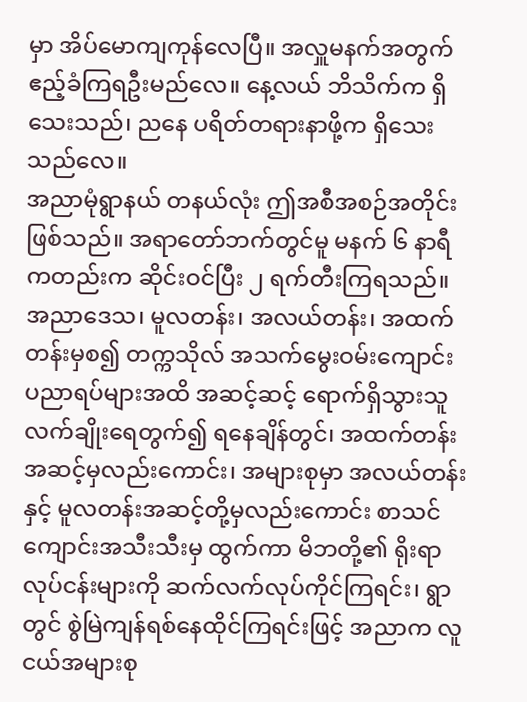မှာ အိပ်မောကျကုန်လေပြီ။ အလှူမနက်အတွက် ဧည့်ခံကြရဦးမည်လေ။ နေ့လယ် ဘိသိက်က ရှိသေးသည်၊ ညနေ ပရိတ်တရားနာဖို့က ရှိသေးသည်လေ။
အညာမုံရွာနယ် တနယ်လုံး ဤအစီအစဉ်အတိုင်းဖြစ်သည်။ အရာတော်ဘက်တွင်မူ မနက် ၆ နာရီကတည်းက ဆိုင်းဝင်ပြီး ၂ ရက်တီးကြရသည်။ အညာဒေသ၊ မူလတန်း၊ အလယ်တန်း၊ အထက်တန်းမှစ၍ တက္ကသိုလ် အသက်မွေးဝမ်းကျောင်း ပညာရပ်များအထိ အဆင့်ဆင့် ရောက်ရှိသွားသူ လက်ချိုးရေတွက်၍ ရနေချိန်တွင်၊ အထက်တန်းအဆင့်မှလည်းကောင်း၊ အများစုမှာ အလယ်တန်းနှင့် မူလတန်းအဆင့်တို့မှလည်းကောင်း စာသင်ကျောင်းအသီးသီးမှ ထွက်ကာ မိဘတို့၏ ရိုးရာလုပ်ငန်းများကို ဆက်လက်လုပ်ကိုင်ကြရင်း၊ ရွာတွင် စွဲမြဲကျန်ရစ်နေထိုင်ကြရင်းဖြင့် အညာက လူငယ်အများစု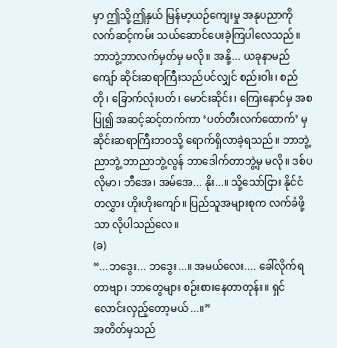မှာ ဤသို့ဤနှယ် မြန်မာ့ယဉ်ကျေးမှု အနုပညာကို လက်ဆင့်ကမ်း သယ်ဆောင်ပေးခဲ့ကြပါလေသည်။ ဘာဘွဲ့ဘာလက်မှတ်မှ မလို။ အနို့... ယခုနာမည်ကျော် ဆိုင်းဆရာကြီးသည်ပင်လျှင် စည်းဝါး၊ စည်တို၊ ခြောက်လုံးပတ်၊ မောင်းဆိုင်း၊ ကြေးနောင်မှ အစပြု၍ အဆင့်ဆင့်တက်ကာ ‘ပတ်တီးလက်ထောက်’ မှ ဆိုင်းဆရာကြီးဘဝသို့ ရောက်ရှိလာခဲ့ရသည်။ ဘာဘွဲ့ ညာဘွဲ့ ဘာညာဘွဲ့လွန် ဘာဒေါက်တာဘွဲ့မှ မလို။ ဒစ်ပလိုမာ၊ ဘီအေ၊ အမ်အေ... နိုး...။ သို့သော်ငြား နိုင်ငံတလွှား ဟိုးဟိုးကျော်။ ပြည်သူအများစုက လက်ခံဖို့သာ လိုပါသည်လေ။
(ခ)
“...ဘဒွေး... ဘဒွေး...။ အမယ်လေး.... ခေါ်လိုက်ရတာဗျာ၊ ဘာတွေများ စဉ်းစားနေတာတုန်း။ ရှင်လောင်းလှည့်တော့မယ်...။”
အတိတ်မှသည်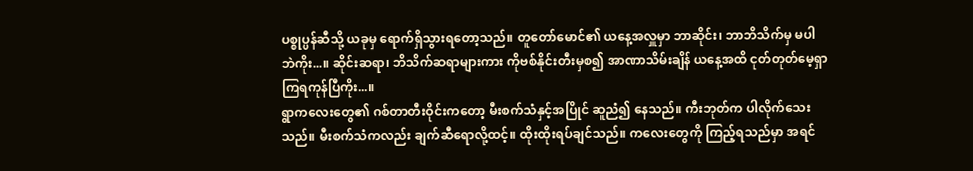ပစ္စုပ္ပန်ဆီသို့ ယခုမှ ရောက်ရှိသွားရတော့သည်။ တူတော်မောင်၏ ယနေ့အလှူမှာ ဘာဆိုင်း၊ ဘာဘိသိက်မှ မပါဘဲကိုး...။ ဆိုင်းဆရာ၊ ဘိသိက်ဆရာများကား ကိုဗစ်နိုင်းတီးမှစ၍ အာဏာသိမ်းချိန် ယနေ့အထိ ငုတ်တုတ်မေ့ရှာကြရကုန်ပြီကိုး...။
ရွာကလေးတွေ၏ ဂစ်တာတီးဝိုင်းကတော့ မီးစက်သံနှင့်အပြိုင် ဆူညံ၍ နေသည်။ ကီးဘုတ်က ပါလိုက်သေးသည်။ မီးစက်သံကလည်း ချက်ဆီရောလို့ထင့်။ ထိုးထိုးရပ်ချင်သည်။ ကလေးတွေကို ကြည့်ရသည်မှာ အရင်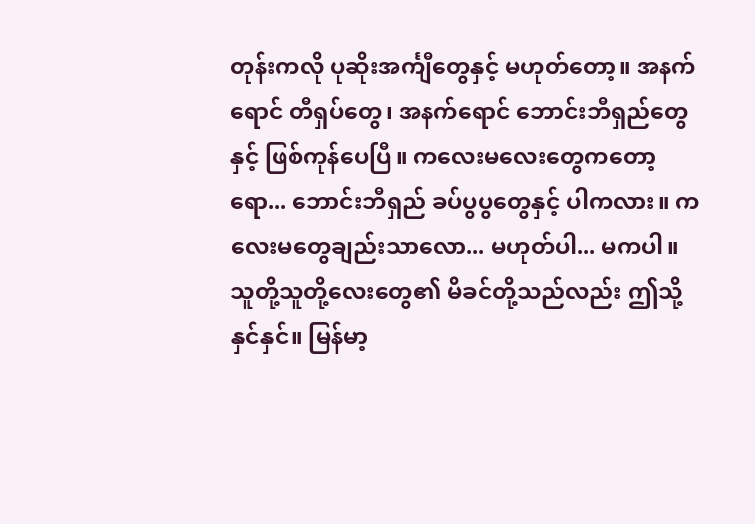တုန်းကလို ပုဆိုးအင်္ကျီတွေနှင့် မဟုတ်တော့။ အနက်ရောင် တီရှပ်တွေ၊ အနက်ရောင် ဘောင်းဘီရှည်တွေနှင့် ဖြစ်ကုန်ပေပြီ။ ကလေးမလေးတွေကတော့ရော... ဘောင်းဘီရှည် ခပ်ပွပွတွေနှင့် ပါကလား။ ကလေးမတွေချည်းသာလော... မဟုတ်ပါ... မကပါ။ သူတို့သူတို့လေးတွေ၏ မိခင်တို့သည်လည်း ဤသို့နှင်နှင်။ မြန်မာ့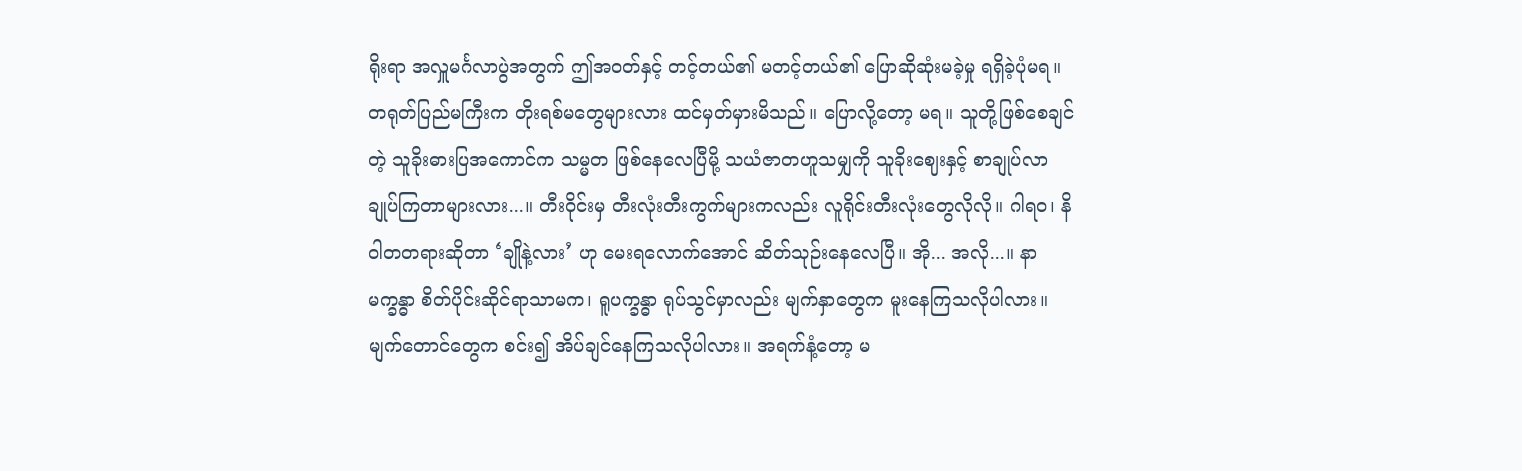ရိုးရာ အလှူမင်္ဂလာပွဲအတွက် ဤအဝတ်နှင့် တင့်တယ်၏ မတင့်တယ်၏ ပြောဆိုဆုံးမခဲ့မှု ရရှိခဲ့ပုံမရ။ တရုတ်ပြည်မကြီးက တိုးရစ်မတွေများလား ထင်မှတ်မှားမိသည်။ ပြောလို့တော့ မရ။ သူတို့ဖြစ်စေချင်တဲ့ သူခိုးဓားပြအကောင်က သမ္မတ ဖြစ်နေလေပြီမို့ သယံဇာတဟူသမျှကို သူခိုးဈေးနှင့် စာချုပ်လာချုပ်ကြတာများလား...။ တီးဝိုင်းမှ တီးလုံးတီးကွက်များကလည်း လူရိုင်းတီးလုံးတွေလိုလို။ ဂါရဝ၊ နိဝါတတရားဆိုတာ ‘ချိုနဲ့လား’ ဟု မေးရလောက်အောင် ဆိတ်သုဉ်းနေလေပြီ။ အို... အလို...။ နာမက္ခန္ဓာ စိတ်ပိုင်းဆိုင်ရာသာမက၊ ရူပက္ခန္ဓာ ရုပ်သွင်မှာလည်း မျက်နှာတွေက မူးနေကြသလိုပါလား။ မျက်တောင်တွေက စင်း၍ အိပ်ချင်နေကြသလိုပါလား။ အရက်နံ့တော့ မ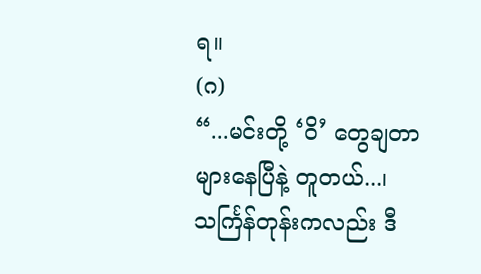ရ။
(ဂ)
“...မင်းတို့ ‘ဝိ’ တွေချတာ များနေပြီနဲ့ တူတယ်...၊ သင်္ကြန်တုန်းကလည်း ဒီ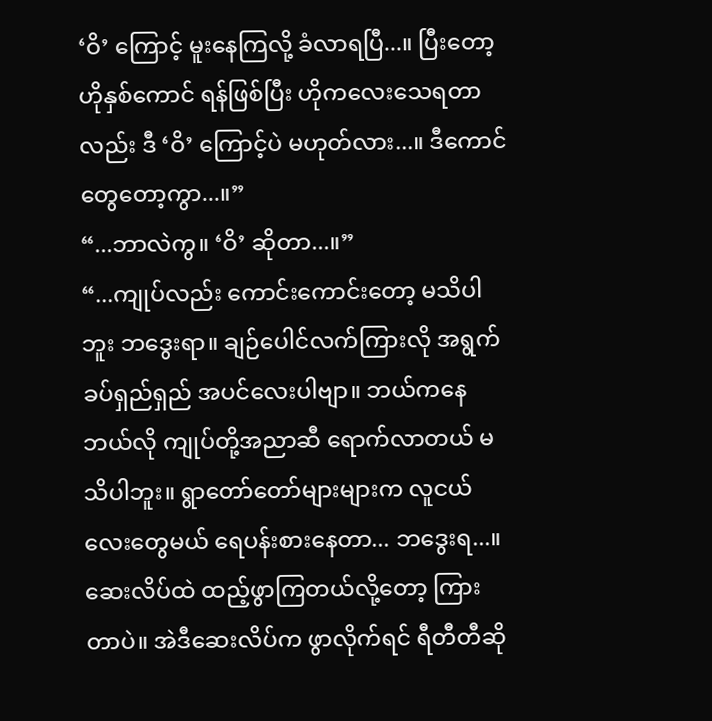‘ဝိ’ ကြောင့် မူးနေကြလို့ ခံလာရပြီ...။ ပြီးတော့ ဟိုနှစ်ကောင် ရန်ဖြစ်ပြီး ဟိုကလေးသေရတာလည်း ဒီ ‘ဝိ’ ကြောင့်ပဲ မဟုတ်လား...။ ဒီကောင်တွေတော့ကွာ...။”
“...ဘာလဲကွ။ ‘ဝိ’ ဆိုတာ...။”
“...ကျုပ်လည်း ကောင်းကောင်းတော့ မသိပါဘူး ဘဒွေးရာ။ ချဉ်ပေါင်လက်ကြားလို အရွက်ခပ်ရှည်ရှည် အပင်လေးပါဗျာ။ ဘယ်ကနေဘယ်လို ကျုပ်တို့အညာဆီ ရောက်လာတယ် မသိပါဘူး။ ရွာတော်တော်များများက လူငယ်လေးတွေမယ် ရေပန်းစားနေတာ... ဘဒွေးရ...။ ဆေးလိပ်ထဲ ထည့်ဖွာကြတယ်လို့တော့ ကြားတာပဲ။ အဲဒီဆေးလိပ်က ဖွာလိုက်ရင် ရီတီတီဆို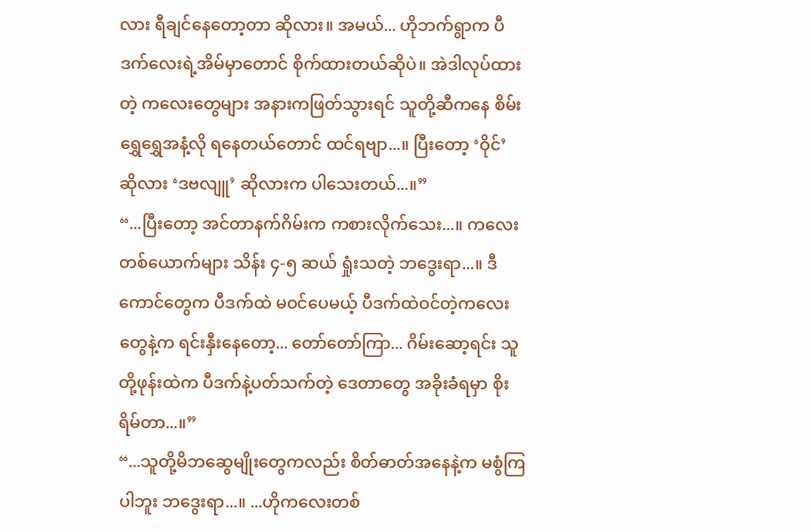လား ရီချင်နေတော့တာ ဆိုလား။ အမယ်... ဟိုဘက်ရွာက ပီဒက်လေးရဲ့အိမ်မှာတောင် စိုက်ထားတယ်ဆိုပဲ။ အဲဒါလုပ်ထားတဲ့ ကလေးတွေများ အနားကဖြတ်သွားရင် သူတို့ဆီကနေ စိမ်းရွှေရွှေအနံ့လို ရနေတယ်တောင် ထင်ရဗျာ...။ ပြီးတော့ ‘ဝိုင်’ ဆိုလား ‘ဒဗလျူ’ ဆိုလားက ပါသေးတယ်...။”
“...ပြီးတော့ အင်တာနက်ဂိမ်းက ကစားလိုက်သေး...။ ကလေးတစ်ယောက်များ သိန်း ၄-၅ ဆယ် ရှုံးသတဲ့ ဘဒွေးရာ...။ ဒီကောင်တွေက ပီဒက်ထဲ မဝင်ပေမယ့် ပီဒက်ထဲဝင်တဲ့ကလေးတွေနဲ့က ရင်းနှီးနေတော့... တော်တော်ကြာ... ဂိမ်းဆော့ရင်း သူတို့ဖုန်းထဲက ပီဒက်နဲ့ပတ်သက်တဲ့ ဒေတာတွေ အခိုးခံရမှာ စိုးရိမ်တာ...။”
“...သူတို့မိဘဆွေမျိုးတွေကလည်း စိတ်ဓာတ်အနေနဲ့က မစွံကြပါဘူး ဘဒွေးရာ...။ ...ဟိုကလေးတစ်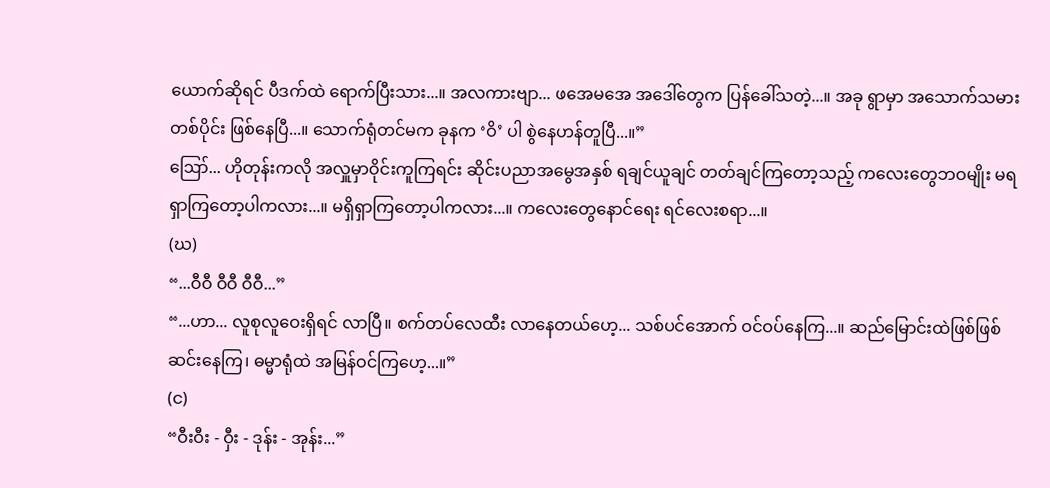ယောက်ဆိုရင် ပီဒက်ထဲ ရောက်ပြီးသား...။ အလကားဗျာ... ဖအေမအေ အဒေါ်တွေက ပြန်ခေါ်သတဲ့...။ အခု ရွာမှာ အသောက်သမားတစ်ပိုင်း ဖြစ်နေပြီ...။ သောက်ရုံတင်မက ခုနက ‘ဝိ’ ပါ စွဲနေဟန်တူပြီ...။”
ဪ... ဟိုတုန်းကလို အလှူမှာဝိုင်းကူကြရင်း ဆိုင်းပညာအမွေအနှစ် ရချင်ယူချင် တတ်ချင်ကြတော့သည့် ကလေးတွေဘဝမျိုး မရရှာကြတော့ပါကလား...။ မရှိရှာကြတော့ပါကလား...။ ကလေးတွေနောင်ရေး ရင်လေးစရာ...။
(ဃ)
“...ဝီဝီ ဝီဝီ ဝီဝီ...”
“...ဟာ... လူစုလူဝေးရှိရင် လာပြီ။ စက်တပ်လေထီး လာနေတယ်ဟေ့... သစ်ပင်အောက် ဝင်ဝပ်နေကြ...။ ဆည်မြောင်းထဲဖြစ်ဖြစ် ဆင်းနေကြ၊ ဓမ္မာရုံထဲ အမြန်ဝင်ကြဟေ့...။”
(င)
“ဝီးဝီး - ဝှီး - ဒုန်း - အုန်း...”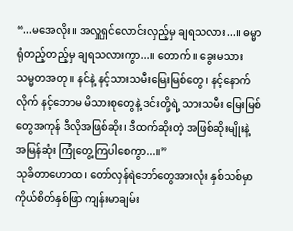“...မအေလိုး။ အလှူရှင်လောင်းလှည့်မှ ချရသလား...။ ဓမ္မာရုံတည့်တည့်မှ ချရသလားကွာ...။ တောက်။ ခွေးမသား သမ္မတအတု။ နင်နဲ့ နင့်သားသမီးမြေးမြစ်တွေ၊ နင့်နောက်လိုက် နင့်ဘောမ မိသားစုတွေနဲ့ ဒင်းတို့ရဲ့ သားသမီး မြေးမြစ်တွေအကုန် ဒီလိုအဖြစ်ဆိုး၊ ဒီထက်ဆိုးတဲ့ အဖြစ်ဆိုးမျိုးနဲ့ အမြန်ဆုံး ကြုံတွေ့ကြပါစေကွာ...။”
သုခိတာဟောထ၊ တော်လှန်ရဲဘော်တွေအားလုံး နှစ်သစ်မှာ ကိုယ်စိတ်နှစ်ဖြာ ကျန်းမာချမ်း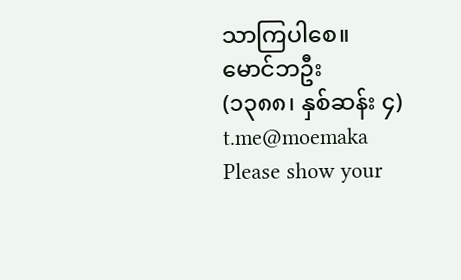သာကြပါစေ။
မောင်ဘဦး
(၁၃၈၈၊ နှစ်ဆန်း ၄)
t.me@moemaka
Please show your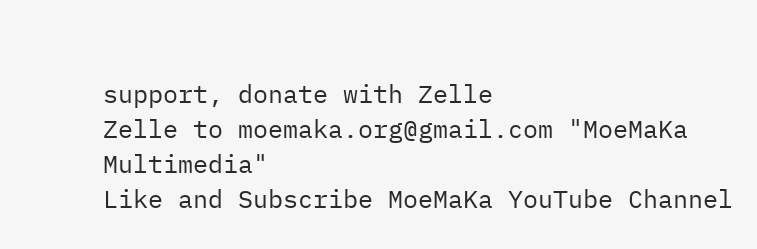support, donate with Zelle
Zelle to moemaka.org@gmail.com "MoeMaKa Multimedia"
Like and Subscribe MoeMaKa YouTube Channel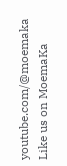youtube.com/@moemaka
Like us on MoemaKa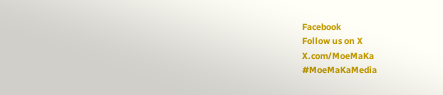Facebook
Follow us on X
X.com/MoeMaKa
#MoeMaKaMedia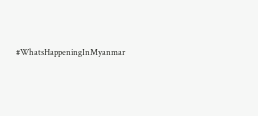#WhatsHappeningInMyanmar